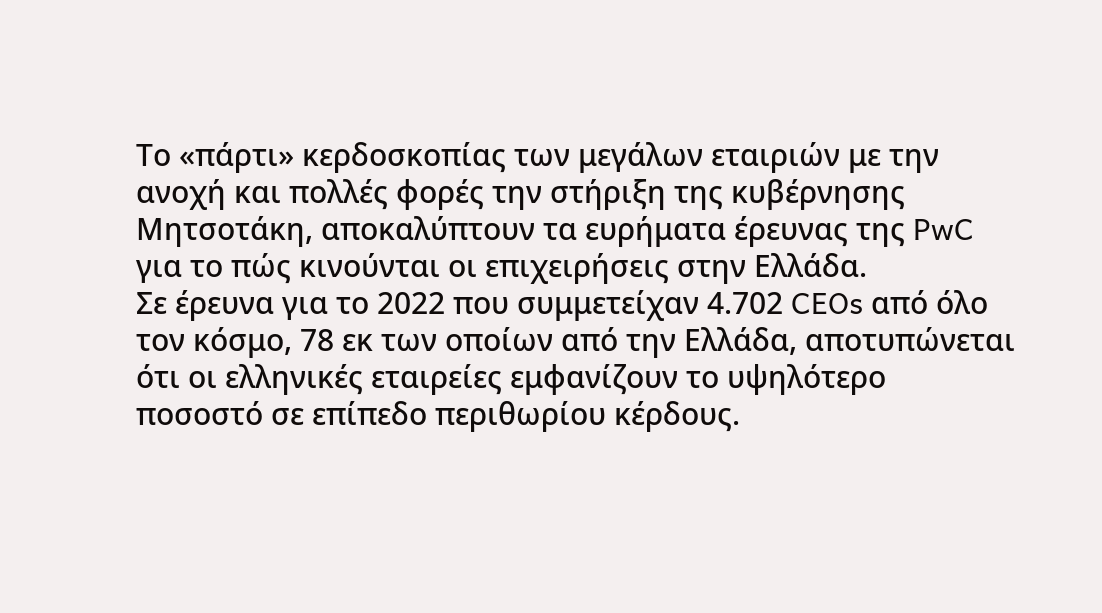Το «πάρτι» κερδοσκοπίας των μεγάλων εταιριών με την ανοχή και πολλές φορές την στήριξη της κυβέρνησης Μητσοτάκη, αποκαλύπτουν τα ευρήματα έρευνας της PwC για το πώς κινούνται οι επιχειρήσεις στην Ελλάδα.
Σε έρευνα για το 2022 που συμμετείχαν 4.702 CEOs από όλο τον κόσμο, 78 εκ των οποίων από την Ελλάδα, αποτυπώνεται ότι οι ελληνικές εταιρείες εμφανίζουν το υψηλότερο ποσοστό σε επίπεδο περιθωρίου κέρδους.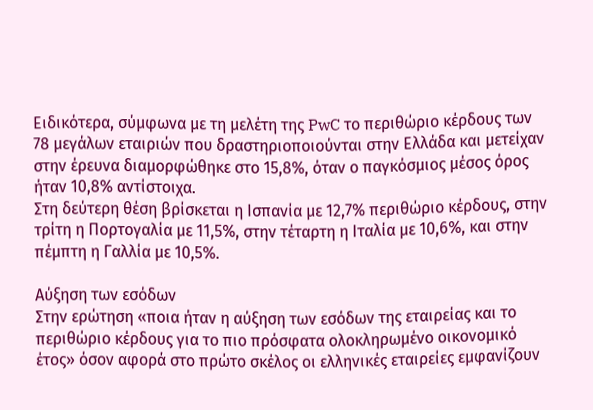Ειδικότερα, σύμφωνα με τη μελέτη της PwC το περιθώριο κέρδους των 78 μεγάλων εταιριών που δραστηριοποιούνται στην Ελλάδα και μετείχαν στην έρευνα διαμορφώθηκε στο 15,8%, όταν ο παγκόσμιος μέσος όρος ήταν 10,8% αντίστοιχα.
Στη δεύτερη θέση βρίσκεται η Ισπανία με 12,7% περιθώριο κέρδους, στην τρίτη η Πορτογαλία με 11,5%, στην τέταρτη η Ιταλία με 10,6%, και στην πέμπτη η Γαλλία με 10,5%.

Αύξηση των εσόδων
Στην ερώτηση «ποια ήταν η αύξηση των εσόδων της εταιρείας και το περιθώριο κέρδους για το πιο πρόσφατα ολοκληρωμένο οικονομικό έτος» όσον αφορά στο πρώτο σκέλος οι ελληνικές εταιρείες εμφανίζουν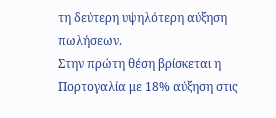τη δεύτερη υψηλότερη αύξηση πωλήσεων.
Στην πρώτη θέση βρίσκεται η Πορτογαλία με 18% αύξηση στις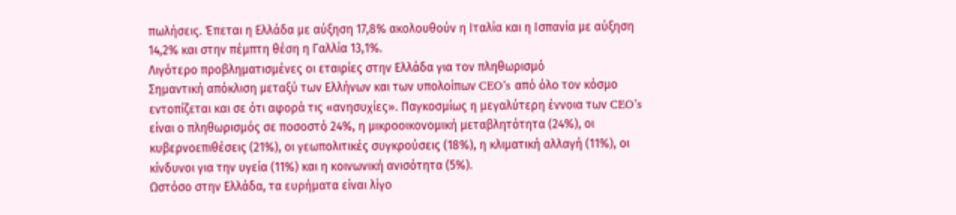πωλήσεις. Έπεται η Ελλάδα με αύξηση 17,8% ακολουθούν η Ιταλία και η Ισπανία με αύξηση 14,2% και στην πέμπτη θέση η Γαλλία 13,1%.
Λιγότερο προβληματισμένες οι εταιρίες στην Ελλάδα για τον πληθωρισμό
Σημαντική απόκλιση μεταξύ των Ελλήνων και των υπολοίπων CEO’s από όλο τον κόσμο εντοπίζεται και σε ότι αφορά τις «ανησυχίες». Παγκοσμίως η μεγαλύτερη έννοια των CEO’s είναι ο πληθωρισμός σε ποσοστό 24%, η μικροοικονομική μεταβλητότητα (24%), οι κυβερνοεπιθέσεις (21%), οι γεωπολιτικές συγκρούσεις (18%), η κλιματική αλλαγή (11%), οι κίνδυνοι για την υγεία (11%) και η κοινωνική ανισότητα (5%).
Ωστόσο στην Ελλάδα, τα ευρήματα είναι λίγο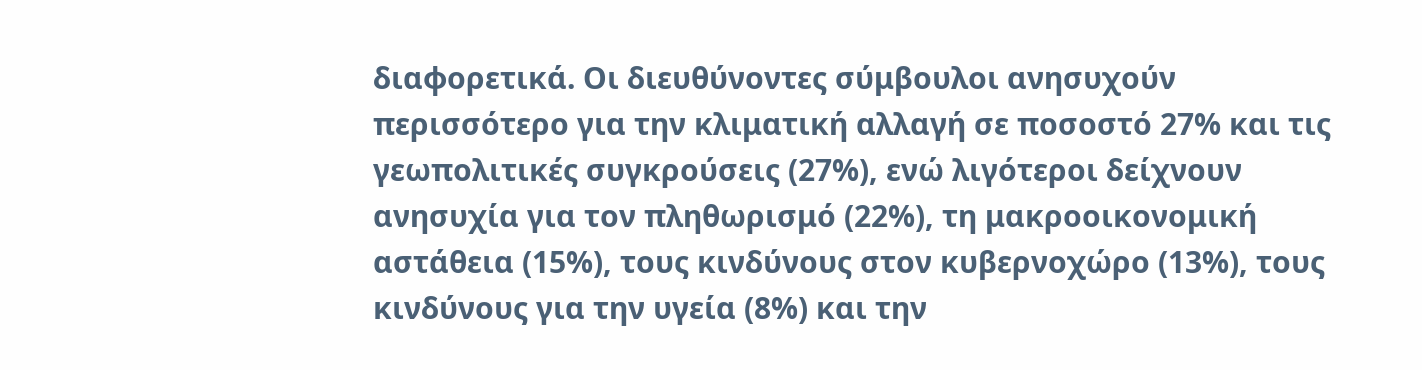διαφορετικά. Οι διευθύνοντες σύμβουλοι ανησυχούν περισσότερο για την κλιματική αλλαγή σε ποσοστό 27% και τις γεωπολιτικές συγκρούσεις (27%), ενώ λιγότεροι δείχνουν ανησυχία για τον πληθωρισμό (22%), τη μακροοικονομική αστάθεια (15%), τους κινδύνους στον κυβερνοχώρο (13%), τους κινδύνους για την υγεία (8%) και την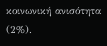κοινωνική ανισότητα (2%).